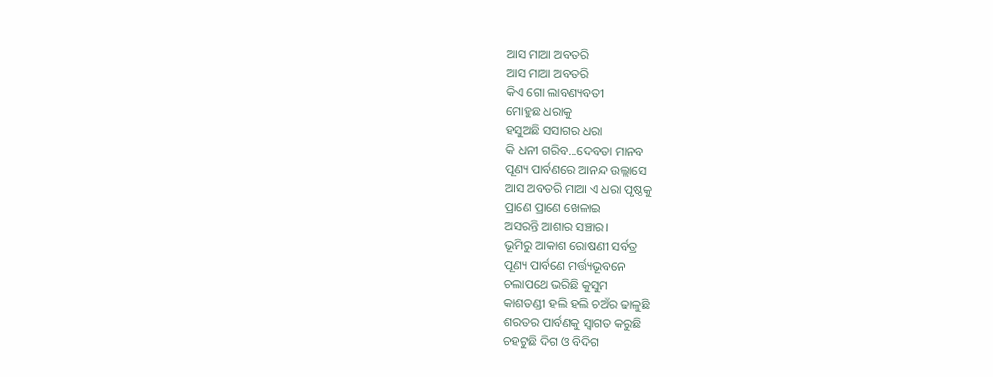ଆସ ମାଆ ଅବତରି
ଆସ ମାଆ ଅବତରି
କିଏ ଗୋ ଲାବଣ୍ୟବତୀ
ମୋହୁଛ ଧରାକୁ
ହସୁଅଛି ସସାଗର ଧରା
କି ଧନୀ ଗରିବ...ଦେବତା ମାନବ
ପୂଣ୍ୟ ପାର୍ବଣରେ ଆନନ୍ଦ ଉଲ୍ଲାସେ
ଆସ ଅବତରି ମାଆ ଏ ଧରା ପୃଷ୍ଠକୁ
ପ୍ରାଣେ ପ୍ରାଣେ ଖେଳାଇ
ଅସରନ୍ତି ଆଶାର ସଞ୍ଚାର।
ଭୂମିରୁ ଆକାଶ ରୋଷଣୀ ସର୍ବତ୍ର
ପୂଣ୍ୟ ପାର୍ବଣେ ମର୍ତ୍ତ୍ୟଭୂବନେ
ଚଲାପଥେ ଭରିଛି କୁସୁମ
କାଶତଣ୍ଡୀ ହଲି ହଲି ଚଅଁର ଢାଳୁଛି
ଶରତର ପାର୍ବଣକୁ ସ୍ୱାଗତ କରୁଛି
ଚହଟୁଛି ଦିଗ ଓ ବିଦିଗ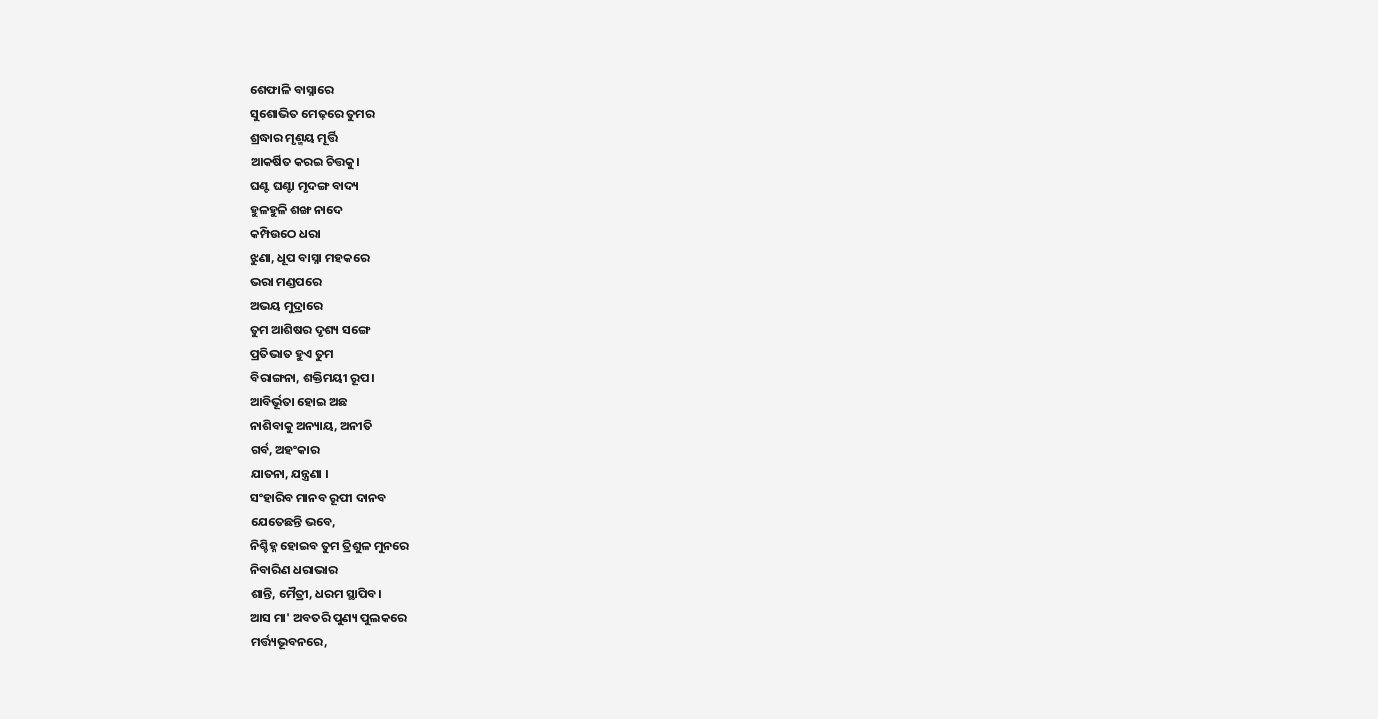ଶେଫାଳି ବାସ୍ନାରେ
ସୁଶୋଭିତ ମେଢ଼ରେ ତୁମର
ଶ୍ରଦ୍ଧାର ମୃଣ୍ମୟ ମୂର୍ତ୍ତି
ଆକର୍ଷିତ କରଇ ଚିତ୍ତକୁ।
ଘଣ୍ଟ ଘଣ୍ଟା ମୃଦଙ୍ଗ ବାଦ୍ୟ
ହୁଳହୁଳି ଶଙ୍ଖ ନାଦେ
କମ୍ପିଉଠେ ଧରା
ଝୁଣା, ଧୂପ ବାସ୍ନା ମହକରେ
ଭରା ମଣ୍ଡପରେ
ଅଭୟ ମୁଦ୍ରାରେ
ତୁମ ଆଶିଷର ଦୃଶ୍ୟ ସଙ୍ଗେ
ପ୍ରତିଭାତ ହୁଏ ତୁମ
ବିରାଙ୍ଗନା, ଶକ୍ତିମୟୀ ରୂପ।
ଆବିର୍ଭୂତା ହୋଇ ଅଛ
ନାଶିବାକୁ ଅନ୍ୟାୟ, ଅନୀତି
ଗର୍ବ, ଅହଂକାର
ଯାତନା, ଯନ୍ତ୍ରଣା ।
ସଂହାରିବ ମାନବ ରୂପୀ ଦାନବ
ଯେତେଛନ୍ତି ଭବେ,
ନିଶ୍ଚିହ୍ନ ହୋଇବ ତୁମ ତ୍ରିଶୁଳ ମୁନରେ
ନିବାରିଣ ଧରାଭାର
ଶାନ୍ତି, ମୈତ୍ରୀ, ଧରମ ସ୍ଥାପିବ।
ଆସ ମା' ଅବତରି ପୁଣ୍ୟ ପୁଲକରେ
ମର୍ତ୍ତ୍ୟଭୂବନରେ,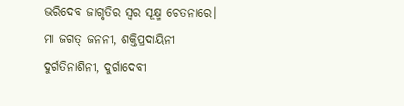ଭରିଦେବ ଜାଗୃତିର ସ୍ୱର ସୂକ୍ଷ୍ମ ଚେତନାରେ।
ମା ଜଗତ୍ ଜନନୀ, ଶକ୍ତିପ୍ରଦାୟିନୀ
ଦୁର୍ଗତିନାଶିନୀ, ଦୁର୍ଗାଦେବୀ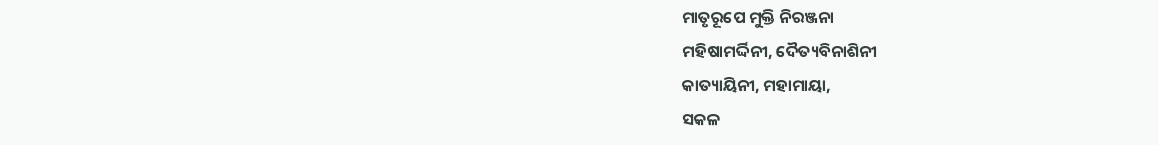ମାତୃରୂପେ ମୁକ୍ତି ନିରଞ୍ଜନା
ମହିଷାମର୍ଦ୍ଦିନୀ, ଦୈତ୍ୟବିନାଶିନୀ
କାତ୍ୟାୟିନୀ, ମହାମାୟା,
ସକଳ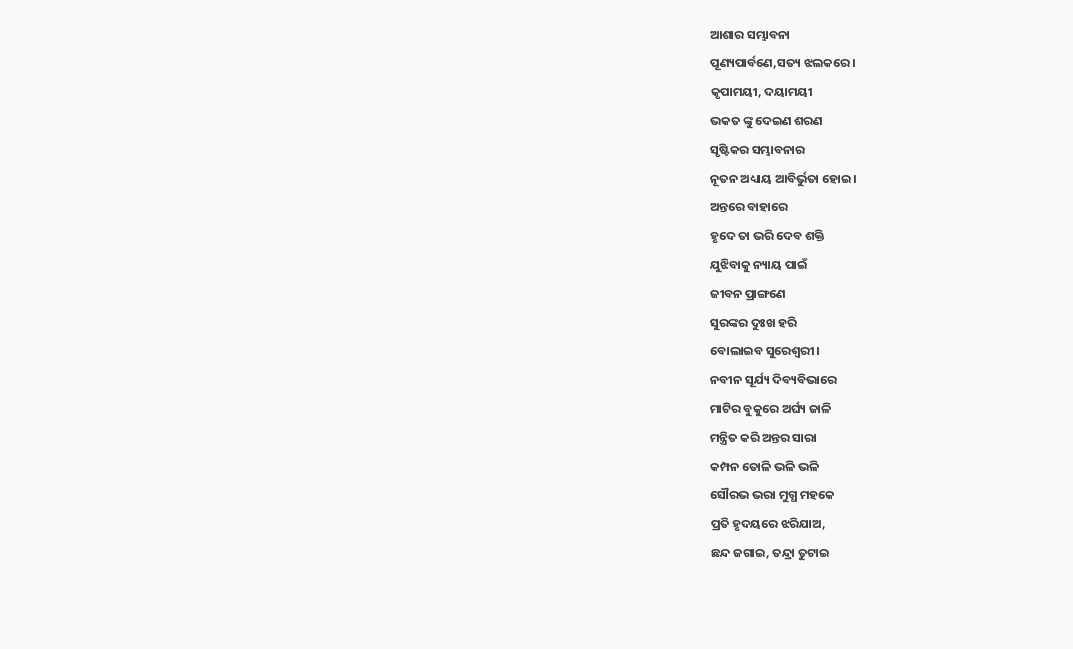ଆଶାର ସମ୍ଭାବନା
ପୂଣ୍ୟପାର୍ବଣେ,ସତ୍ୟ ଝଲକରେ।
କୃପାମୟୀ, ଦୟାମୟୀ
ଭକତ ଙ୍କୁ ଦେଇଣ ଶରଣ
ସୃଷ୍ଟିକର ସମ୍ଭାବନାର
ନୂତନ ଅଧ୍ୟାୟ ଆବିର୍ଭୁତା ହୋଇ।
ଅନ୍ତରେ ବାହାରେ
ହୃଦେ ତା ଭରି ଦେବ ଶକ୍ତି
ଯୁଝିବାକୁ ନ୍ୟାୟ ପାଇଁ
ଜୀବନ ପ୍ରାଙ୍ଗଣେ
ସୁରଙ୍କର ଦୁଃଖ ହରି
ବୋଲାଇବ ସୁରେଶ୍ୱରୀ।
ନବୀନ ସୂର୍ଯ୍ୟ ଦିବ୍ୟବିଭାରେ
ମାଟିର ବୁକୁରେ ଅର୍ଘ୍ୟ ଜାଳି
ମନ୍ତ୍ରିତ କରି ଅନ୍ତର ସାରା
କମ୍ପନ ତୋଳି ଭଳି ଭଳି
ସୌରଭ ଭରା ମୁଗ୍ଧ ମହକେ
ପ୍ରତି ହୃଦୟରେ ଝରିଯାଅ,
ଛନ୍ଦ ଜଗାଇ, ତନ୍ଦ୍ରା ତୁଟାଇ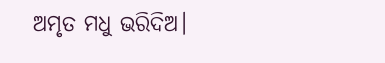ଅମୃତ ମଧୁ ଭରିଦିଅ।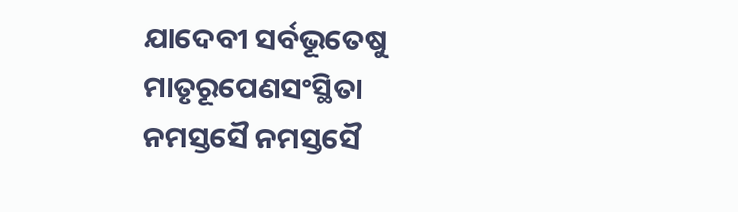ଯାଦେବୀ ସର୍ବଭୂତେଷୁ
ମାତୃରୂପେଣସଂସ୍ଥିତା
ନମସ୍ତସୈ ନମସ୍ତସୈ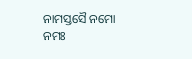ନାମସ୍ତସୈ ନମୋ ନମଃ